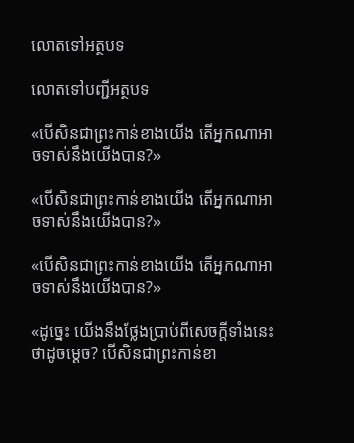លោតទៅអត្ថបទ

លោតទៅបញ្ជីអត្ថបទ

«បើសិនជាព្រះកាន់ខាងយើង តើអ្នកណាអាចទាស់នឹងយើងបាន?»

«បើសិនជាព្រះកាន់ខាងយើង តើអ្នកណាអាចទាស់នឹងយើងបាន?»

«បើសិនជាព្រះកាន់ខាងយើង តើអ្នកណាអាចទាស់នឹងយើងបាន?»

«ដូច្នេះ យើងនឹងថ្លែងប្រាប់ពីសេចក្ដីទាំងនេះថាដូចម្ដេច? បើសិនជាព្រះកាន់ខា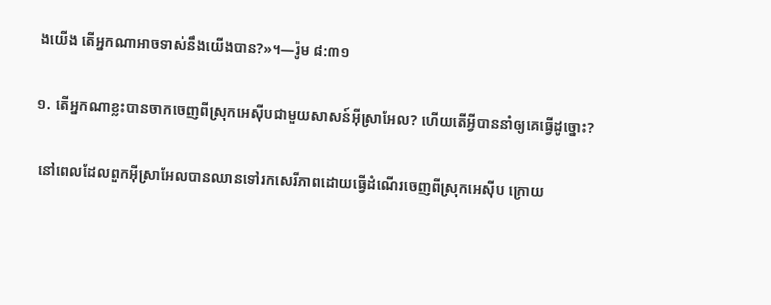ងយើង តើអ្នកណាអាចទាស់នឹងយើងបាន?»។—រ៉ូម ៨:៣១

១. តើអ្នកណាខ្លះបានចាកចេញពីស្រុកអេស៊ីបជាមួយសាសន៍អ៊ីស្រាអែល? ហើយតើអ្វីបាននាំឲ្យគេធ្វើដូច្នោះ?

 នៅពេលដែលពួកអ៊ីស្រាអែលបានឈានទៅរកសេរីភាពដោយធ្វើដំណើរចេញពីស្រុកអេស៊ីប ក្រោយ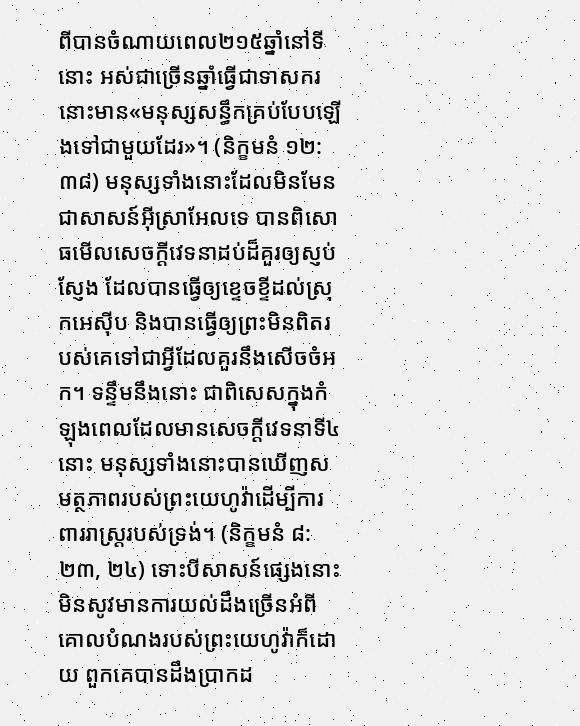ពីបានចំណាយពេល២១៥ឆ្នាំនៅទីនោះ អស់ជាច្រើនឆ្នាំធ្វើជាទាសករ នោះមាន«មនុស្សសន្ធឹកគ្រប់បែបឡើងទៅជាមួយដែរ»។ (និក្ខមនំ ១២:៣៨) មនុស្សទាំងនោះដែលមិនមែនជាសាសន៍អ៊ីស្រាអែលទេ បានពិសោធមើលសេចក្ដីវេទនាដប់ដ៏គួរឲ្យស្ញប់ស្ញែង ដែលបានធ្វើឲ្យខ្ទេចខ្ទីដល់ស្រុកអេស៊ីប និងបានធ្វើឲ្យព្រះមិនពិតរបស់គេទៅជាអ្វីដែលគួរនឹងសើចចំអក។ ទន្ទឹមនឹងនោះ ជាពិសេសក្នុងកំឡុងពេលដែលមានសេចក្ដីវេទនាទី៤នោះ មនុស្សទាំងនោះបានឃើញសមត្ថភាពរបស់ព្រះយេហូវ៉ាដើម្បីការពាររាស្ត្ររបស់ទ្រង់។ (និក្ខមនំ ៨:២៣, ២៤) ទោះបីសាសន៍ផ្សេងនោះមិនសូវមានការយល់ដឹងច្រើនអំពីគោលបំណងរបស់ព្រះយេហូវ៉ាក៏ដោយ ពួកគេបានដឹងប្រាកដ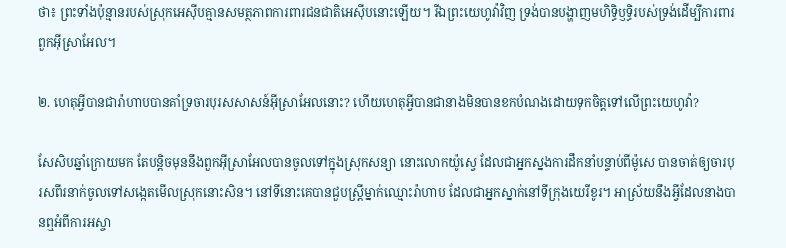ថា៖ ព្រះទាំងប៉ុន្មានរបស់ស្រុកអេស៊ីបគ្មានសមត្ថភាពការពារជនជាតិអេស៊ីបនោះឡើយ។ រីឯព្រះយេហូវ៉ាវិញ ទ្រង់បានបង្ហាញមហិទ្ធិឫទ្ធិរបស់ទ្រង់ដើម្បីការពារពួកអ៊ីស្រាអែល។

២. ហេតុអ្វីបានជារ៉ាហាបបានគាំទ្រចារបុរសសាសន៍អ៊ីស្រាអែលនោះ? ហើយហេតុអ្វីបានជានាងមិនបានខកបំណងដោយទុកចិត្តទៅលើព្រះយេហូវ៉ា?

សែសិបឆ្នាំក្រោយមក តែបន្ដិចមុននឹងពួកអ៊ីស្រាអែលបានចូលទៅក្នុងស្រុកសន្យា នោះលោកយ៉ូស្វេ ដែលជាអ្នកស្នងការដឹកនាំបន្ទាប់ពីម៉ូសេ បានចាត់ឲ្យចារបុរសពីរនាក់ចូលទៅសង្កេតមើលស្រុកនោះសិន។ នៅទីនោះគេបានជួបស្ត្រីម្នាក់ឈ្មោះរ៉ាហាប ដែលជាអ្នកស្នាក់នៅទីក្រុងយេរីខូរ។ អាស្រ័យនឹងអ្វីដែលនាងបានឮអំពីការអស្ចា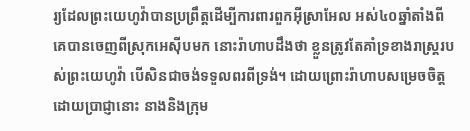រ្យដែលព្រះយេហូវ៉ាបានប្រព្រឹត្តដើម្បីការពារពួកអ៊ីស្រាអែល អស់៤០ឆ្នាំតាំងពីគេបានចេញពីស្រុកអេស៊ីបមក នោះរ៉ាហាបដឹងថា ខ្លួនត្រូវតែគាំទ្រខាងរាស្ត្ររបស់ព្រះយេហូវ៉ា បើសិនជាចង់ទទួលពរពីទ្រង់។ ដោយព្រោះរ៉ាហាបសម្រេចចិត្តដោយប្រាជ្ញានោះ នាងនិងក្រុម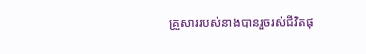គ្រួសាររបស់នាងបានរួចរស់ជីវិតផុ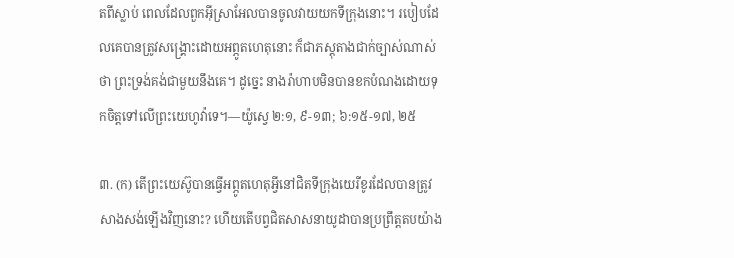តពីស្លាប់ ពេលដែលពួកអ៊ីស្រាអែលបានចូលវាយយកទីក្រុងនោះ។ របៀបដែលគេបានត្រូវសង្គ្រោះដោយអព្ភូតហេតុនោះ ក៏ជាភស្តុតាងជាក់ច្បាស់ណាស់ថា ព្រះទ្រង់គង់ជាមួយនឹងគេ។ ដូច្នេះ នាងរ៉ាហាបមិនបានខកបំណងដោយទុកចិត្តទៅលើព្រះយេហូវ៉ាទេ។—យ៉ូស្វេ ២:១, ៩-១៣; ៦:១៥-១៧, ២៥

៣. (ក) តើព្រះយេស៊ូបានធ្វើអព្ភូតហេតុអ្វីនៅជិតទីក្រុងយេរីខូរដែលបានត្រូវសាងសង់ឡើងវិញនោះ? ហើយតើបព្វជិតសាសនាយូដាបានប្រព្រឹត្តតបយ៉ាង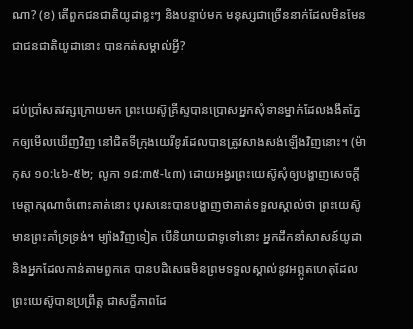ណា? (ខ) តើពួកជនជាតិយូដាខ្លះៗ និងបន្ទាប់មក មនុស្សជាច្រើននាក់ដែលមិនមែនជាជនជាតិយូដានោះ បានកត់សម្គាល់អ្វី?

ដប់ប្រាំសតវត្សក្រោយមក ព្រះយេស៊ូគ្រីស្ទបានប្រោសអ្នកសុំទានម្នាក់ដែលងងឹតភ្នែកឲ្យមើលឃើញវិញ នៅជិតទីក្រុងយេរីខូរដែលបានត្រូវសាងសង់ឡើងវិញនោះ។ (ម៉ាកុស ១០:៤៦-៥២; លូកា ១៨:៣៥-៤៣) ដោយអង្វរព្រះយេស៊ូសុំឲ្យបង្ហាញសេចក្ដីមេត្ដាករុណាចំពោះគាត់នោះ បុរសនេះបានបង្ហាញថាគាត់ទទួលស្គាល់ថា ព្រះយេស៊ូមានព្រះគាំទ្រទ្រង់។ ម្យ៉ាងវិញទៀត បើនិយាយជាទូទៅនោះ អ្នកដឹកនាំសាសន៍យូដានិងអ្នកដែលកាន់តាមពួកគេ បានបដិសេធមិនព្រមទទួលស្គាល់នូវអព្ភូតហេតុដែលព្រះយេស៊ូបានប្រព្រឹត្ត ជាសក្ខីភាពដែ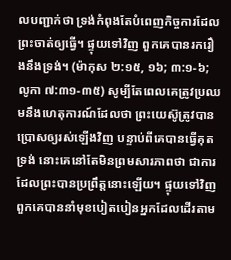លបញ្ជាក់ថា ទ្រង់កំពុងតែបំពេញកិច្ចការដែលព្រះចាត់ឲ្យធ្វើ។ ផ្ទុយទៅវិញ ពួកគេបានរករឿងនឹងទ្រង់។ (ម៉ាកុស ២:១៥, ១៦; ៣:១-៦; លូកា ៧:៣១-៣៥) សូម្បីតែពេលគេត្រូវប្រឈមនឹងហេតុការណ៍ដែលថា ព្រះយេស៊ូត្រូវបានប្រោសឲ្យរស់ឡើងវិញ បន្ទាប់ពីគេបានធ្វើគុតទ្រង់ នោះគេនៅតែមិនព្រមសារភាពថា ជាការដែលព្រះបានប្រព្រឹត្តនោះឡើយ។ ផ្ទុយទៅវិញ ពួកគេបាននាំមុខបៀតបៀនអ្នកដែលដើរតាម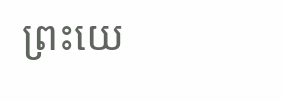ព្រះយេ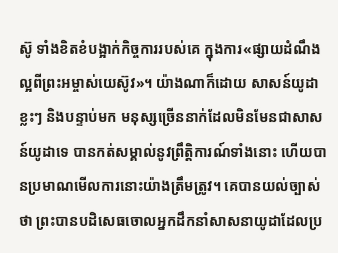ស៊ូ ទាំងខិតខំបង្អាក់កិច្ចការរបស់គេ ក្នុងការ«ផ្សាយដំណឹងល្អពីព្រះអម្ចាស់យេស៊ូវ»។ យ៉ាងណាក៏ដោយ សាសន៍យូដាខ្លះៗ និងបន្ទាប់មក មនុស្សច្រើននាក់ដែលមិនមែនជាសាសន៍យូដាទេ បានកត់សម្គាល់នូវព្រឹត្ដិការណ៍ទាំងនោះ ហើយបានប្រមាណមើលការនោះយ៉ាងត្រឹមត្រូវ។ គេបានយល់ច្បាស់ថា ព្រះបានបដិសេធចោលអ្នកដឹកនាំសាសនាយូដាដែលប្រ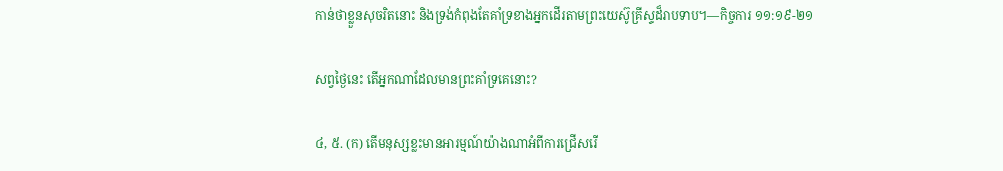កាន់ថាខ្លួនសុចរិតនោះ និងទ្រង់កំពុងតែគាំទ្រខាងអ្នកដើរតាមព្រះយេស៊ូគ្រីស្ទដ៏រាបទាប។—កិច្ចការ ១១:១៩-២១

សព្វថ្ងៃនេះ តើអ្នកណាដែលមានព្រះគាំទ្រគេនោះ?

៤, ៥. (ក) តើមនុស្សខ្លះមានអារម្មណ៍យ៉ាងណាអំពីការជ្រើសរើ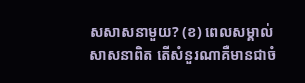សសាសនាមួយ? (ខ) ពេលសម្គាល់សាសនាពិត តើសំនួរណាគឺមានជាចំ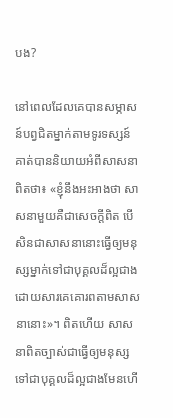បង?

នៅពេលដែលគេបានសម្ភាសន៍បព្វជិតម្នាក់តាមទូរទស្សន៍ គាត់បាននិយាយអំពីសាសនាពិតថា៖ «ខ្ញុំនឹងអះអាងថា សាសនាមួយគឺជាសេចក្ដីពិត បើសិនជាសាសនានោះធ្វើឲ្យមនុស្សម្នាក់ទៅជាបុគ្គលដ៏ល្អជាង ដោយសារគេគោរពតាមសាសនានោះ»។ ពិតហើយ សាសនាពិតច្បាស់ជាធ្វើឲ្យមនុស្សទៅជាបុគ្គលដ៏ល្អជាងមែនហើ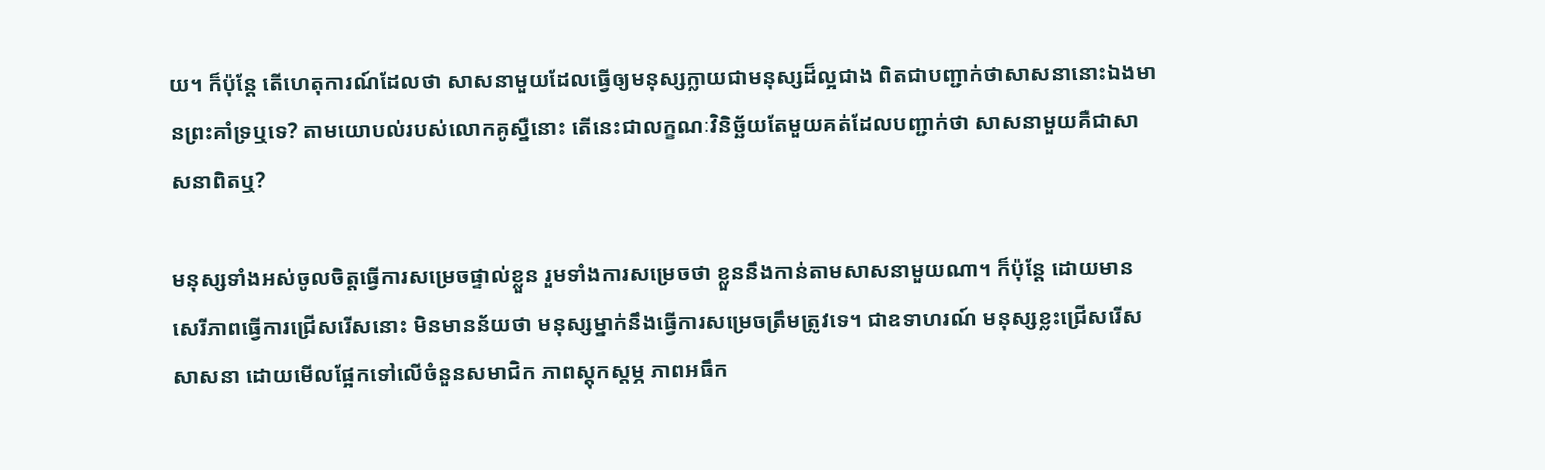យ។ ក៏ប៉ុន្តែ តើហេតុការណ៍ដែលថា សាសនាមួយដែលធ្វើឲ្យមនុស្សក្លាយជាមនុស្សដ៏ល្អជាង ពិតជាបញ្ជាក់ថាសាសនានោះឯងមានព្រះគាំទ្រឬទេ? តាមយោបល់របស់លោកគូស្នឺនោះ តើនេះជាលក្ខណៈវិនិច្ឆ័យតែមួយគត់ដែលបញ្ជាក់ថា សាសនាមួយគឺជាសាសនាពិតឬ?

មនុស្សទាំងអស់ចូលចិត្តធ្វើការសម្រេចផ្ទាល់ខ្លួន រួមទាំងការសម្រេចថា ខ្លួននឹងកាន់តាមសាសនាមួយណា។ ក៏ប៉ុន្តែ ដោយមានសេរីភាពធ្វើការជ្រើសរើសនោះ មិនមានន័យថា មនុស្សម្នាក់នឹងធ្វើការសម្រេចត្រឹមត្រូវទេ។ ជាឧទាហរណ៍ មនុស្សខ្លះជ្រើសរើសសាសនា ដោយមើលផ្អែកទៅលើចំនួនសមាជិក ភាពស្តុកស្តម្ភ ភាពអធឹក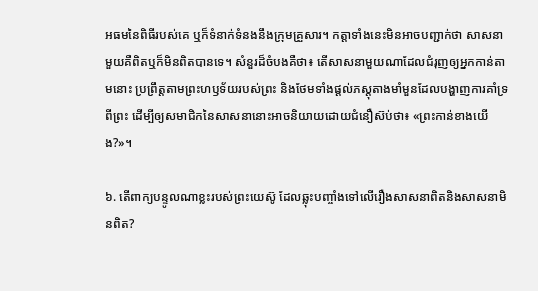អធមនៃពិធីរបស់គេ ឬក៏ទំនាក់ទំនងនឹងក្រុមគ្រួសារ។ កត្ដាទាំងនេះមិនអាចបញ្ជាក់ថា សាសនាមួយគឺពិតឬក៏មិនពិតបានទេ។ សំនួរដ៏ចំបងគឺថា៖ តើសាសនាមួយណាដែលជំរុញឲ្យអ្នកកាន់តាមនោះ ប្រព្រឹត្តតាមព្រះហឫទ័យរបស់ព្រះ និងថែមទាំងផ្ដល់ភស្តុតាងមាំមួនដែលបង្ហាញការគាំទ្រពីព្រះ ដើម្បីឲ្យសមាជិកនៃសាសនានោះអាចនិយាយដោយជំនឿស៊ប់ថា៖ «ព្រះកាន់ខាងយើង?»។

៦. តើពាក្យបន្ទូលណាខ្លះរបស់ព្រះយេស៊ូ ដែលឆ្លុះបញ្ចាំងទៅលើរឿងសាសនាពិតនិងសាសនាមិនពិត?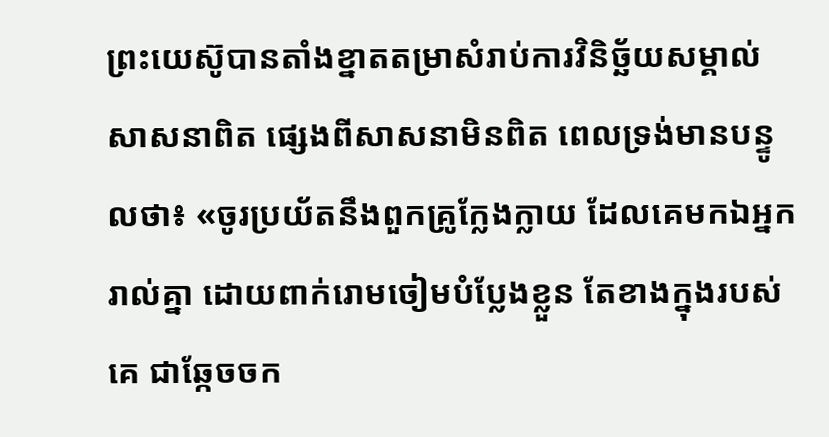ព្រះយេស៊ូបានតាំងខ្នាតតម្រាសំរាប់ការវិនិច្ឆ័យសម្គាល់សាសនាពិត ផ្សេងពីសាសនាមិនពិត ពេលទ្រង់មានបន្ទូលថា៖ «ចូរប្រយ័តនឹងពួកគ្រូក្លែងក្លាយ ដែលគេមកឯអ្នករាល់គ្នា ដោយពាក់រោមចៀមបំប្លែងខ្លួន តែខាងក្នុងរបស់គេ ជាឆ្កែចចក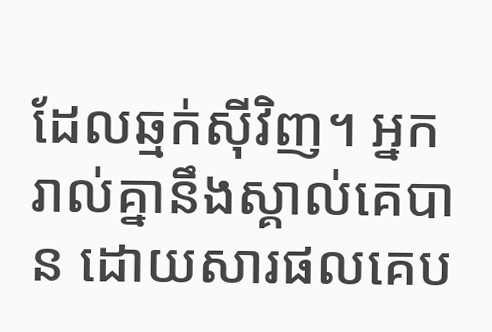ដែលឆ្មក់ស៊ីវិញ។ អ្នករាល់គ្នានឹងស្គាល់គេបាន ដោយសារផលគេប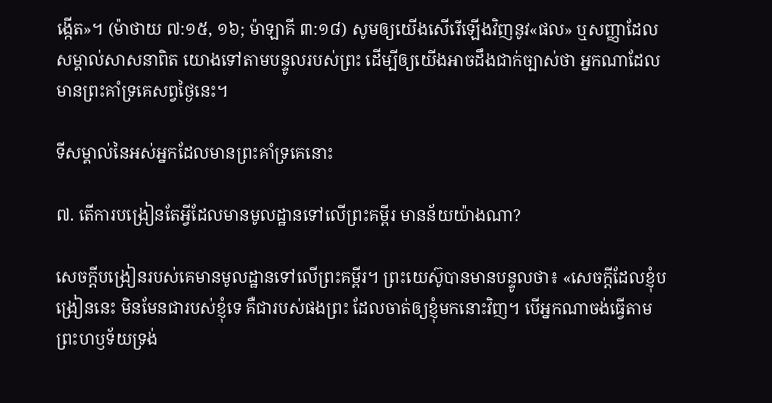ង្កើត»។ (ម៉ាថាយ ៧:១៥, ១៦; ម៉ាឡាគី ៣:១៨) សូមឲ្យយើងសើរើឡើងវិញនូវ«ផល» ឬសញ្ញាដែលសម្គាល់សាសនាពិត យោងទៅតាមបន្ទូលរបស់ព្រះ ដើម្បីឲ្យយើងអាចដឹងជាក់ច្បាស់ថា អ្នកណាដែលមានព្រះគាំទ្រគេសព្វថ្ងៃនេះ។

ទីសម្គាល់នៃអស់អ្នកដែលមានព្រះគាំទ្រគេនោះ

៧. តើការបង្រៀនតែអ្វីដែលមានមូលដ្ឋានទៅលើព្រះគម្ពីរ មានន័យយ៉ាងណា?

សេចក្ដីបង្រៀនរបស់គេមានមូលដ្ឋានទៅលើព្រះគម្ពីរ។ ព្រះយេស៊ូបានមានបន្ទូលថា៖ «សេចក្ដីដែលខ្ញុំបង្រៀននេះ មិនមែនជារបស់ខ្ញុំទេ គឺជារបស់ផងព្រះ ដែលចាត់ឲ្យខ្ញុំមកនោះវិញ។ បើអ្នកណាចង់ធ្វើតាមព្រះហឫទ័យទ្រង់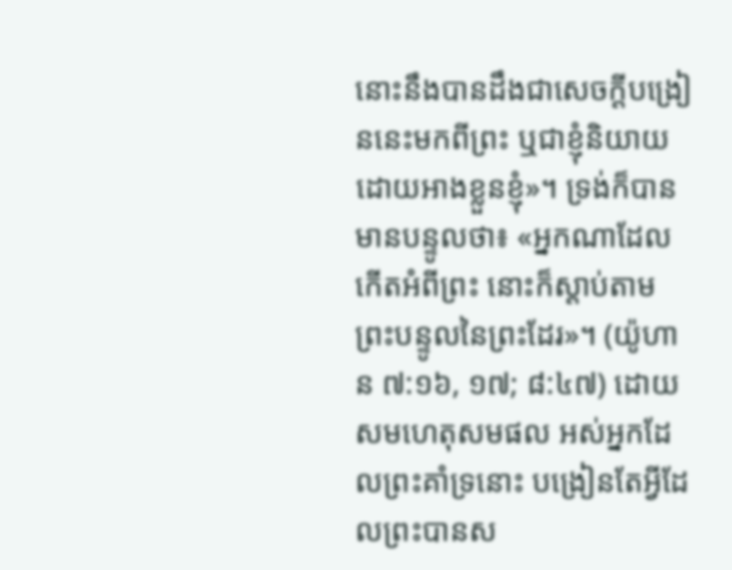នោះនឹងបានដឹងជាសេចក្ដីបង្រៀននេះមកពីព្រះ ឬជាខ្ញុំនិយាយដោយអាងខ្លួនខ្ញុំ»។ ទ្រង់ក៏បានមានបន្ទូលថា៖ «អ្នកណាដែលកើតអំពីព្រះ នោះក៏ស្ដាប់តាមព្រះបន្ទូលនៃព្រះដែរ»។ (យ៉ូហាន ៧:១៦, ១៧; ៨:៤៧) ដោយសមហេតុសមផល អស់អ្នកដែលព្រះគាំទ្រនោះ បង្រៀនតែអ្វីដែលព្រះបានស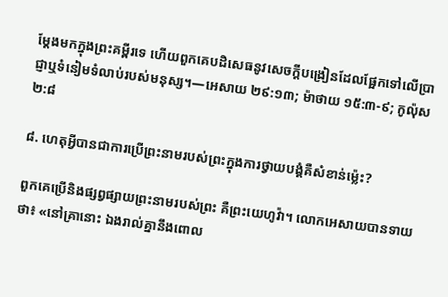ម្ដែងមកក្នុងព្រះគម្ពីរទេ ហើយពួកគេបដិសេធនូវសេចក្ដីបង្រៀនដែលផ្អែកទៅលើប្រាជ្ញាឬទំនៀមទំលាប់របស់មនុស្ស។—អេសាយ ២៩:១៣; ម៉ាថាយ ១៥:៣-៩; កូល៉ុស ២:៨

៨. ហេតុអ្វីបានជាការប្រើព្រះនាមរបស់ព្រះក្នុងការថ្វាយបង្គំគឺសំខាន់ម្ល៉េះ?

ពួកគេប្រើនិងផ្សព្វផ្សាយព្រះនាមរបស់ព្រះ គឺព្រះយេហូវ៉ា។ លោកអេសាយបានទាយថា៖ «នៅគ្រានោះ ឯងរាល់គ្នានឹងពោល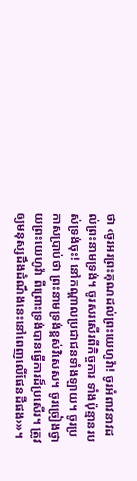ថា ‹ចូរអរព្រះគុណដល់ព្រះយេហូវ៉ា! ចូរអំពាវនាវដល់ព្រះនាមទ្រង់។ ចូរសរសើរពីកិច្ចការ ទាំងប៉ុន្មានរបស់ទ្រង់ចុះ! នៅកណ្ដាលប្រជាជនទាំងឡាយ។ ចូរប្រកាសប្រាប់ថា ព្រះនាមទ្រង់ខ្ពស់វិសេស។ ចូរច្រៀងថ្វាយព្រះយេហូវ៉ា ពីព្រោះទ្រង់បានធ្វើការដ៏ប្រសើរ។ ត្រូវឲ្យមនុស្សដឹងដំណឹងនេះនៅពេញលើផែនដីផង›»។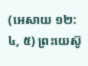(អេសាយ ១២:៤, ៥) ព្រះយេស៊ូ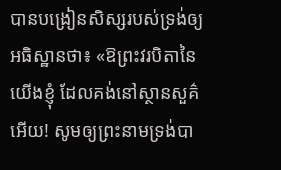បានបង្រៀនសិស្សរបស់ទ្រង់ឲ្យអធិស្ឋានថា៖ «ឱព្រះវរបិតានៃយើងខ្ញុំ ដែលគង់នៅស្ថានសួគ៌អើយ! សូមឲ្យព្រះនាមទ្រង់បា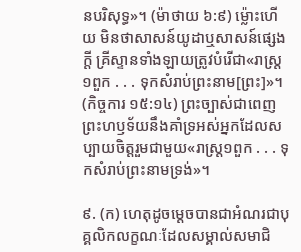នបរិសុទ្ធ»។ (ម៉ាថាយ ៦:៩) ម្ល៉ោះហើយ មិនថាសាសន៍យូដាឬសាសន៍ផ្សេងក្ដី គ្រីស្ទានទាំងឡាយត្រូវបំរើជា«រាស្ត្រ១ពួក . . . ទុកសំរាប់ព្រះនាម[ព្រះ]»។ (កិច្ចការ ១៥:១៤) ព្រះច្បាស់ជាពេញព្រះហឫទ័យនឹងគាំទ្រអស់អ្នកដែលសប្បាយចិត្តរួមជាមួយ«រាស្ត្រ១ពួក . . . ទុកសំរាប់ព្រះនាមទ្រង់»។

៩. (ក) ហេតុដូចម្ដេចបានជាអំណរជាបុគ្គលិកលក្ខណៈដែលសម្គាល់សមាជិ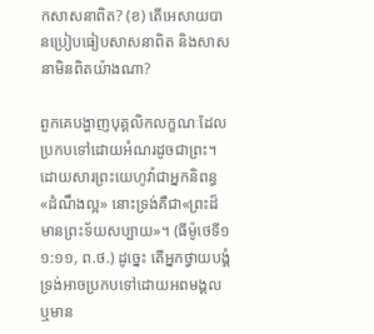កសាសនាពិត? (ខ) តើអេសាយបានប្រៀបធៀបសាសនាពិត និងសាសនាមិនពិតយ៉ាងណា?

ពួកគេបង្ហាញបុគ្គលិកលក្ខណៈដែលប្រកបទៅដោយអំណរដូចជាព្រះ។ ដោយសារព្រះយេហូវ៉ាជាអ្នកនិពន្ធ«ដំណឹងល្អ» នោះទ្រង់គឺជា«ព្រះដ៏មានព្រះទ័យសប្បាយ»។ (ធីម៉ូថេទី១ ១:១១, ព.ថ.) ដូច្នេះ តើអ្នកថ្វាយបង្គំទ្រង់អាចប្រកបទៅដោយអពមង្គល ឬមាន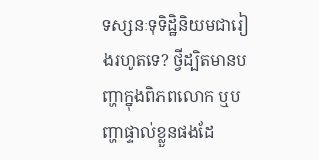ទស្សនៈទុទិដ្ឋិនិយមជារៀងរហូតទេ? ថ្វីដ្បិតមានបញ្ហាក្នុងពិភពលោក ឬបញ្ហាផ្ទាល់ខ្លួនផងដែ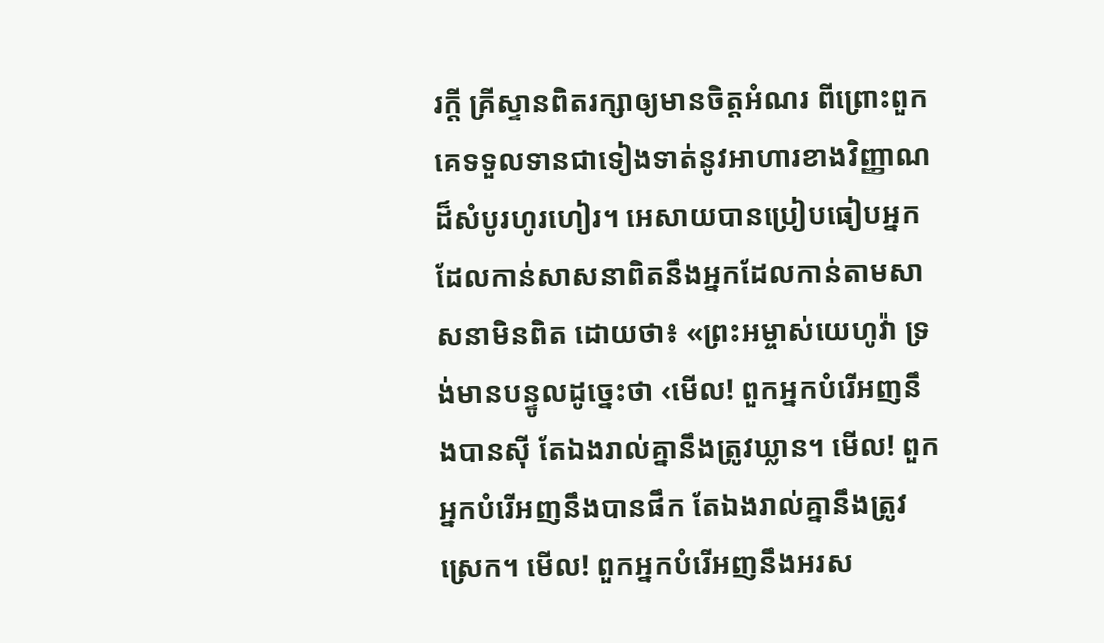រក្ដី គ្រីស្ទានពិតរក្សាឲ្យមានចិត្តអំណរ ពីព្រោះពួកគេទទួលទានជាទៀងទាត់នូវអាហារខាងវិញ្ញាណដ៏សំបូរហូរហៀរ។ អេសាយបានប្រៀបធៀបអ្នកដែលកាន់សាសនាពិតនឹងអ្នកដែលកាន់តាមសាសនាមិនពិត ដោយថា៖ «ព្រះអម្ចាស់យេហូវ៉ា ទ្រង់មានបន្ទូលដូច្នេះថា ‹មើល! ពួកអ្នកបំរើអញនឹងបានស៊ី តែឯងរាល់គ្នានឹងត្រូវឃ្លាន។ មើល! ពួកអ្នកបំរើអញនឹងបានផឹក តែឯងរាល់គ្នានឹងត្រូវស្រេក។ មើល! ពួកអ្នកបំរើអញនឹងអរស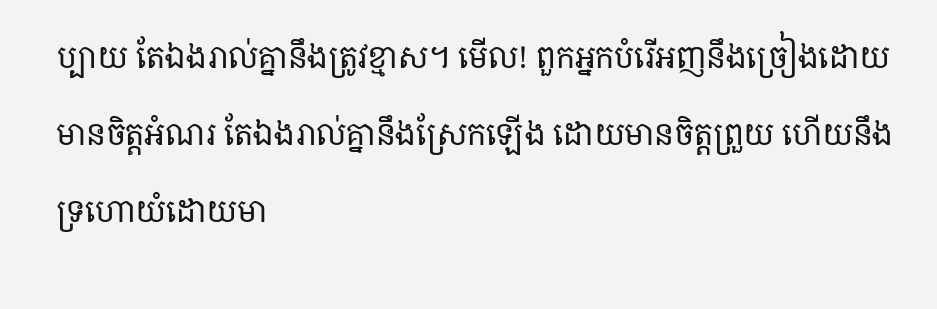ប្បាយ តែឯងរាល់គ្នានឹងត្រូវខ្មាស។ មើល! ពួកអ្នកបំរើអញនឹងច្រៀងដោយមានចិត្តអំណរ តែឯងរាល់គ្នានឹងស្រែកឡើង ដោយមានចិត្តព្រួយ ហើយនឹងទ្រហោយំដោយមា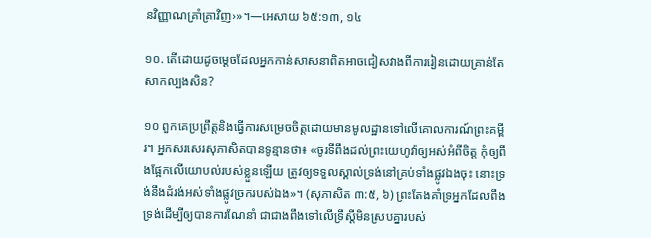នវិញ្ញាណគ្រាំគ្រាវិញ›»។—អេសាយ ៦៥:១៣, ១៤

១០. តើដោយដូចម្ដេចដែលអ្នកកាន់សាសនាពិតអាចជៀសវាងពីការរៀនដោយគ្រាន់តែសាកល្បងសិន?

១០ ពួកគេប្រព្រឹត្តនិងធ្វើការសម្រេចចិត្តដោយមានមូលដ្ឋានទៅលើគោលការណ៍ព្រះគម្ពីរ។ អ្នកសរសេរសុភាសិតបានទូន្មានថា៖ «ចូរទីពឹងដល់ព្រះយេហូវ៉ាឲ្យអស់អំពីចិត្ត កុំឲ្យពឹងផ្អែកលើយោបល់របស់ខ្លួនឡើយ ត្រូវឲ្យទទួលស្គាល់ទ្រង់នៅគ្រប់ទាំងផ្លូវឯងចុះ នោះទ្រង់នឹងដំរង់អស់ទាំងផ្លូវច្រករបស់ឯង»។ (សុភាសិត ៣:៥, ៦) ព្រះតែងគាំទ្រអ្នកដែលពឹងទ្រង់ដើម្បីឲ្យបានការណែនាំ ជាជាងពឹងទៅលើទ្រឹស្តីមិនស្របគ្នារបស់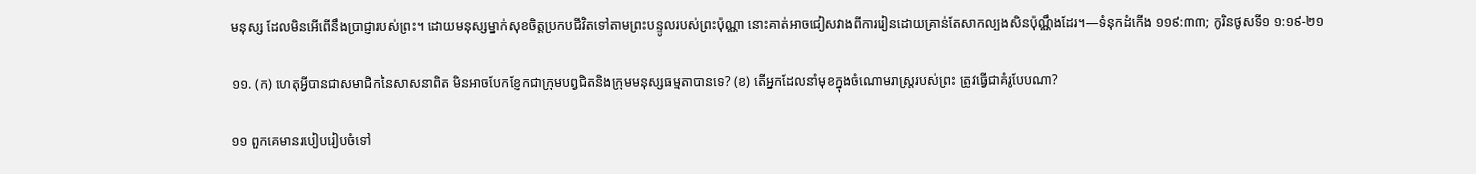មនុស្ស ដែលមិនអើពើនឹងប្រាជ្ញារបស់ព្រះ។ ដោយមនុស្សម្នាក់សុខចិត្តប្រកបជីវិតទៅតាមព្រះបន្ទូលរបស់ព្រះប៉ុណ្ណា នោះគាត់អាចជៀសវាងពីការរៀនដោយគ្រាន់តែសាកល្បងសិនប៉ុណ្ណឹងដែរ។—ទំនុកដំកើង ១១៩:៣៣; កូរិនថូសទី១ ១:១៩-២១

១១. (ក) ហេតុអ្វីបានជាសមាជិកនៃសាសនាពិត មិនអាចបែកខ្ញែកជាក្រុមបព្វជិតនិងក្រុមមនុស្សធម្មតាបានទេ? (ខ) តើអ្នកដែលនាំមុខក្នុងចំណោមរាស្ត្ររបស់ព្រះ ត្រូវធ្វើជាគំរូបែបណា?

១១ ពួកគេមានរបៀបរៀបចំទៅ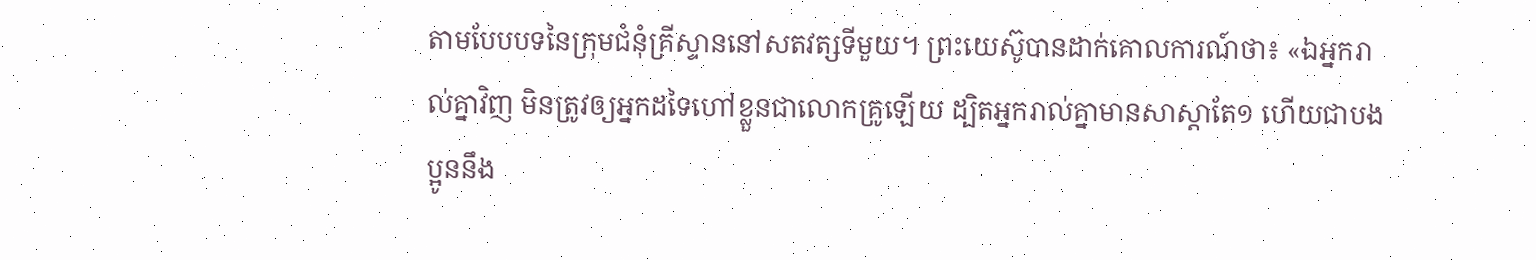តាមបែបបទនៃក្រុមជំនុំគ្រីស្ទាននៅសតវត្សទីមួយ។ ព្រះយេស៊ូបានដាក់គោលការណ៍ថា៖ «ឯអ្នករាល់គ្នាវិញ មិនត្រូវឲ្យអ្នកដទៃហៅខ្លួនជាលោកគ្រូឡើយ ដ្បិតអ្នករាល់គ្នាមានសាស្ដាតែ១ ហើយជាបងប្អូននឹង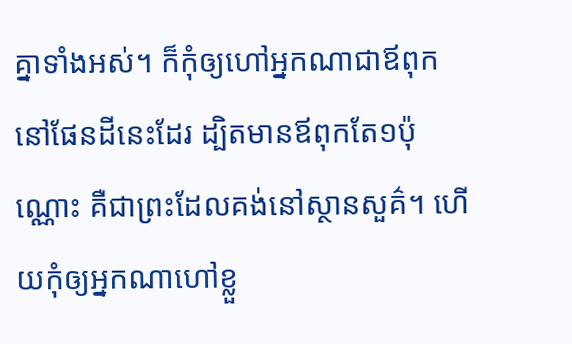គ្នាទាំងអស់។ ក៏កុំឲ្យហៅអ្នកណាជាឪពុក នៅផែនដីនេះដែរ ដ្បិតមានឪពុកតែ១ប៉ុណ្ណោះ គឺជាព្រះដែលគង់នៅស្ថានសួគ៌។ ហើយកុំឲ្យអ្នកណាហៅខ្លួ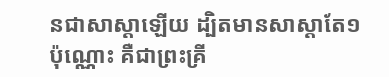នជាសាស្ដាឡើយ ដ្បិតមានសាស្ដាតែ១ប៉ុណ្ណោះ គឺជាព្រះគ្រី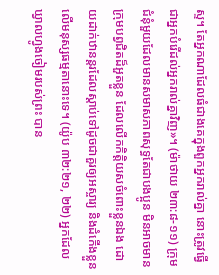ស្ទ។ តែអ្នកណាដែលធំជាងគេក្នុងពួកអ្នករាល់គ្នា នោះត្រូវធ្វើជាអ្នកបំរើដល់អ្នករាល់គ្នាវិញ»។ (ម៉ាថាយ ២៣:៨-១១) ក្រុមជំនុំមួយដែលមានសមាសភាពសុទ្ធតែជាបងប្អូន មិនអាចមានក្រុមបព្វជិតដ៏អួតខ្លួន ដែលលើកកិត្ដិយសចំពោះខ្លួនឯង ដោយដាក់ឋានន្តរដែលស្ដាប់ទៅដូចជាគួរឲ្យអស្ចារ្យ និងដំកើងខ្លួនលើមនុស្សធម្មតានោះទេ។ (យ៉ូប ៣២:២១, ២២) អ្នកដែលឃ្វាលហ្វូងចៀមរបស់ព្រះ បាន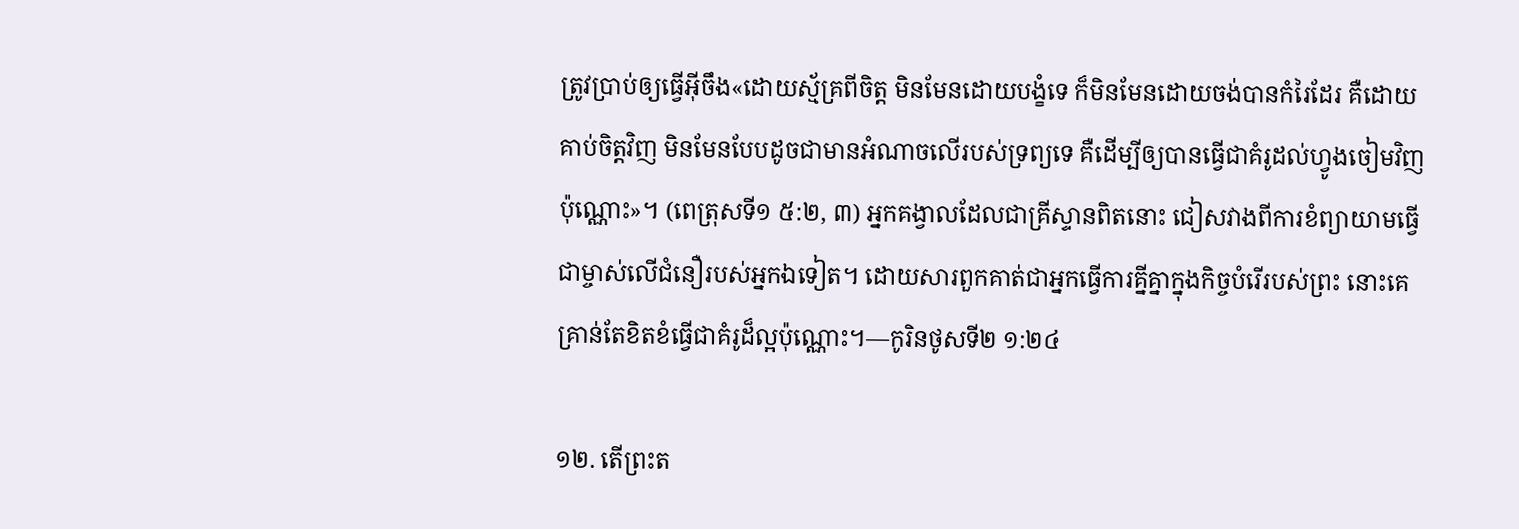ត្រូវប្រាប់ឲ្យធ្វើអ៊ីចឹង«ដោយស្ម័គ្រពីចិត្ត មិនមែនដោយបង្ខំទេ ក៏មិនមែនដោយចង់បានកំរៃដែរ គឺដោយគាប់ចិត្តវិញ មិនមែនបែបដូចជាមានអំណាចលើរបស់ទ្រព្យទេ គឺដើម្បីឲ្យបានធ្វើជាគំរូដល់ហ្វូងចៀមវិញប៉ុណ្ណោះ»។ (ពេត្រុសទី១ ៥:២, ៣) អ្នកគង្វាលដែលជាគ្រីស្ទានពិតនោះ ជៀសវាងពីការខំព្យាយាមធ្វើជាម្ចាស់លើជំនឿរបស់អ្នកឯទៀត។ ដោយសារពួកគាត់ជាអ្នកធ្វើការគ្នីគ្នាក្នុងកិច្ចបំរើរបស់ព្រះ នោះគេគ្រាន់តែខិតខំធ្វើជាគំរូដ៏ល្អប៉ុណ្ណោះ។—កូរិនថូសទី២ ១:២៤

១២. តើព្រះត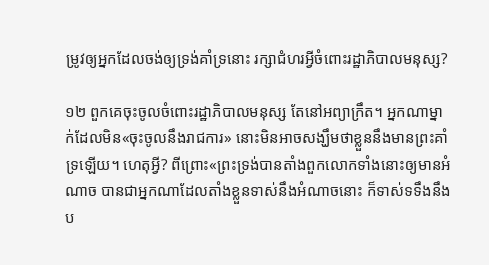ម្រូវឲ្យអ្នកដែលចង់ឲ្យទ្រង់គាំទ្រនោះ រក្សាជំហរអ្វីចំពោះរដ្ឋាភិបាលមនុស្ស?

១២ ពួកគេចុះចូលចំពោះរដ្ឋាភិបាលមនុស្ស តែនៅអព្យាក្រឹត។ អ្នកណាម្នាក់ដែលមិន«ចុះចូលនឹងរាជការ» នោះមិនអាចសង្ឃឹមថាខ្លួននឹងមានព្រះគាំទ្រឡើយ។ ហេតុអ្វី? ពីព្រោះ«ព្រះទ្រង់បានតាំងពួកលោកទាំងនោះឲ្យមានអំណាច បានជាអ្នកណាដែលតាំងខ្លួនទាស់នឹងអំណាចនោះ ក៏ទាស់ទទឹងនឹងប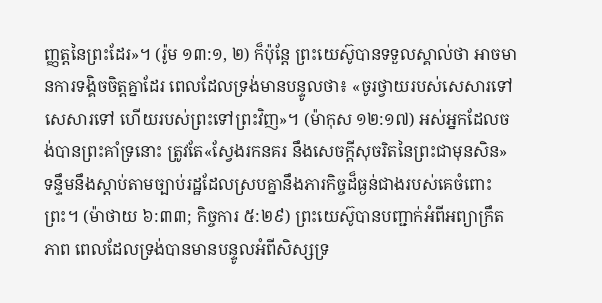ញ្ញត្តនៃព្រះដែរ»។ (រ៉ូម ១៣:១, ២) ក៏ប៉ុន្តែ ព្រះយេស៊ូបានទទួលស្គាល់ថា អាចមានការទង្គិចចិត្តគ្នាដែរ ពេលដែលទ្រង់មានបន្ទូលថា៖ «ចូរថ្វាយរបស់សេសារទៅសេសារទៅ ហើយរបស់ព្រះទៅព្រះវិញ»។ (ម៉ាកុស ១២:១៧) អស់អ្នកដែលចង់បានព្រះគាំទ្រនោះ ត្រូវតែ«ស្វែងរកនគរ នឹងសេចក្ដីសុចរិតនៃព្រះជាមុនសិន» ទន្ទឹមនឹងស្ដាប់តាមច្បាប់រដ្ឋដែលស្របគ្នានឹងភារកិច្ចដ៏ធ្ងន់ជាងរបស់គេចំពោះព្រះ។ (ម៉ាថាយ ៦:៣៣; កិច្ចការ ៥:២៩) ព្រះយេស៊ូបានបញ្ជាក់អំពីអព្យាក្រឹតភាព ពេលដែលទ្រង់បានមានបន្ទូលអំពីសិស្សទ្រ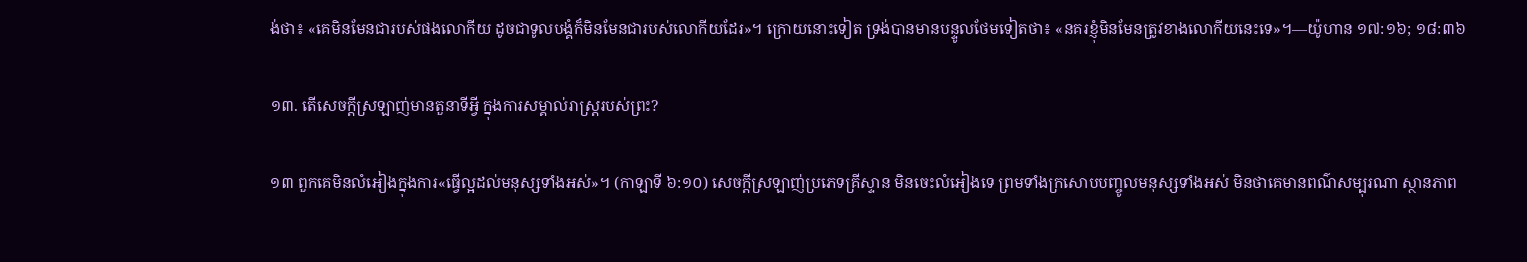ង់ថា៖ «គេមិនមែនជារបស់ផងលោកីយ ដូចជាទូលបង្គំក៏មិនមែនជារបស់លោកីយដែរ»។ ក្រោយនោះទៀត ទ្រង់បានមានបន្ទូលថែមទៀតថា៖ «នគរខ្ញុំមិនមែនត្រូវខាងលោកីយនេះទេ»។—យ៉ូហាន ១៧:១៦; ១៨:៣៦

១៣. តើសេចក្ដីស្រឡាញ់មានតួនាទីអ្វី ក្នុងការសម្គាល់រាស្ត្ររបស់ព្រះ?

១៣ ពួកគេមិនលំអៀងក្នុងការ«ធ្វើល្អដល់មនុស្សទាំងអស់»។ (កាឡាទី ៦:១០) សេចក្ដីស្រឡាញ់ប្រភេទគ្រីស្ទាន មិនចេះលំអៀងទេ ព្រមទាំងក្រសោបបញ្ចូលមនុស្សទាំងអស់ មិនថាគេមានពណ៌សម្បុរណា ស្ថានភាព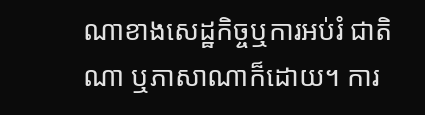ណាខាងសេដ្ឋកិច្ចឬការអប់រំ ជាតិណា ឬភាសាណាក៏ដោយ។ ការ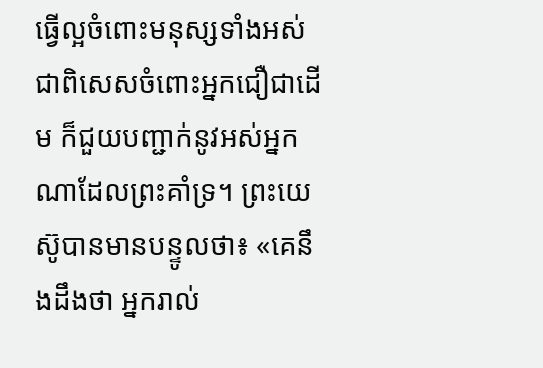ធ្វើល្អចំពោះមនុស្សទាំងអស់ ជាពិសេសចំពោះអ្នកជឿជាដើម ក៏ជួយបញ្ជាក់នូវអស់អ្នកណាដែលព្រះគាំទ្រ។ ព្រះយេស៊ូបានមានបន្ទូលថា៖ «គេនឹងដឹងថា អ្នករាល់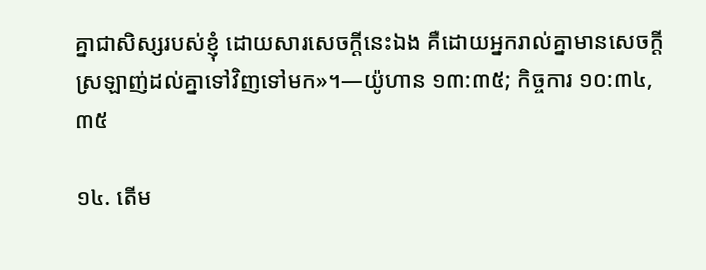គ្នាជាសិស្សរបស់ខ្ញុំ ដោយសារសេចក្ដីនេះឯង គឺដោយអ្នករាល់គ្នាមានសេចក្ដីស្រឡាញ់ដល់គ្នាទៅវិញទៅមក»។—យ៉ូហាន ១៣:៣៥; កិច្ចការ ១០:៣៤, ៣៥

១៤. តើម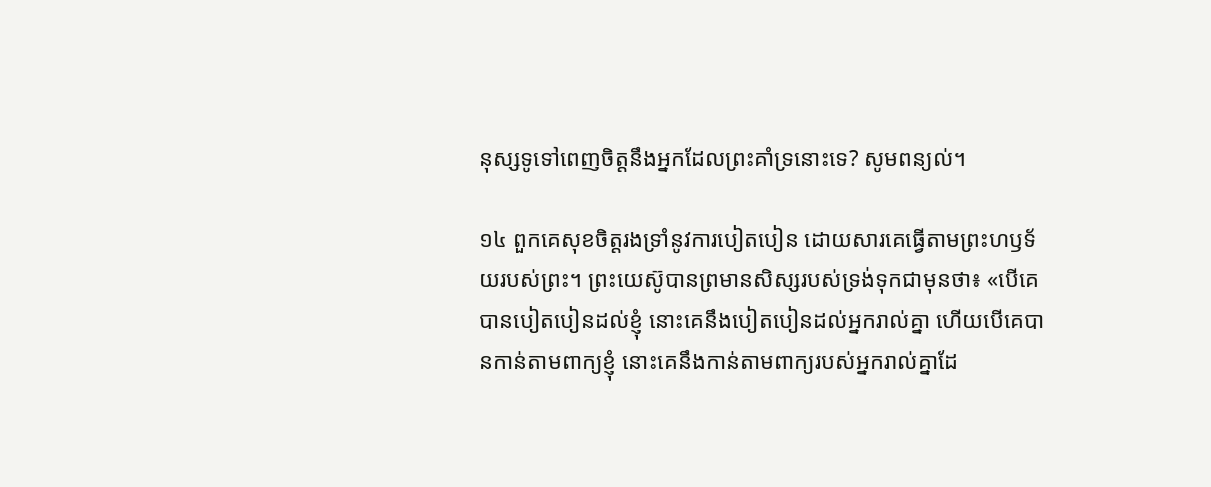នុស្សទូទៅពេញចិត្តនឹងអ្នកដែលព្រះគាំទ្រនោះទេ? សូមពន្យល់។

១៤ ពួកគេសុខចិត្តរងទ្រាំនូវការបៀតបៀន ដោយសារគេធ្វើតាមព្រះហឫទ័យរបស់ព្រះ។ ព្រះយេស៊ូបានព្រមានសិស្សរបស់ទ្រង់ទុកជាមុនថា៖ «បើគេបានបៀតបៀនដល់ខ្ញុំ នោះគេនឹងបៀតបៀនដល់អ្នករាល់គ្នា ហើយបើគេបានកាន់តាមពាក្យខ្ញុំ នោះគេនឹងកាន់តាមពាក្យរបស់អ្នករាល់គ្នាដែ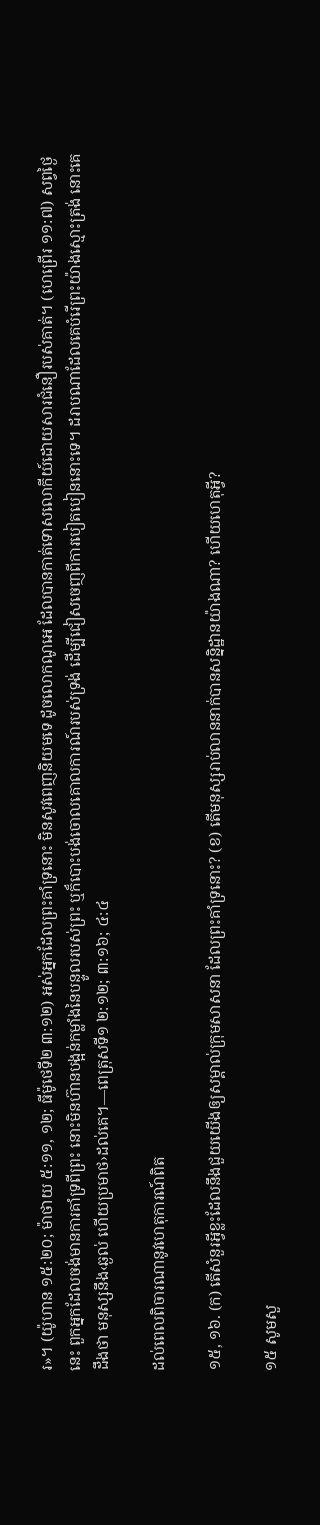រ»។ (យ៉ូហាន ១៥:២០; ម៉ាថាយ ៥:១១, ១២; ធីម៉ូថេទី២ ៣:១២) អស់អ្នកដែលព្រះគាំទ្រនោះ មិនសូវពេញនិយមទេ ដូចលោកណូអេ ដែលបានកាត់ទោសលោកីយ៍ដោយសារជំនឿរបស់គាត់។ (ហេព្រើរ ១១:៧) សព្វថ្ងៃនេះ ពួកអ្នកដែលចង់មានការគាំទ្រពីព្រះ នោះមិនហ៊ានបង្អន់កម្លាំងនៃបន្ទូលរបស់ព្រះ ឬក៏បោះបង់ចោលគោលការណ៍របស់ទ្រង់ ដើម្បីជៀសចេញពីការបៀតបៀននោះទេ។ ដរាបណាដែលគេបំរើព្រះយ៉ាងស្មោះត្រង់ នោះគេដឹងថា មនុស្សនឹង‹ឆ្ងល់ ហើយប្រមាថ›ដល់គេ។—ពេត្រុសទី១ ២:១២; ៣:១៦; ៤:៤

ដល់ពេលពិចារណានូវហេតុការណ៍ពិត

១៥, ១៦. (ក) តើសំនួរអ្វីខ្លះដែលនឹងជួយយើងឲ្យសម្គាល់ក្រុមសាសនា ដែលព្រះគាំទ្រនោះ? (ខ) តើមនុស្សរាប់លាននាក់បានសន្និដ្ឋានយ៉ាងណា? ហើយហេតុអ្វី?

១៥ សូមសួ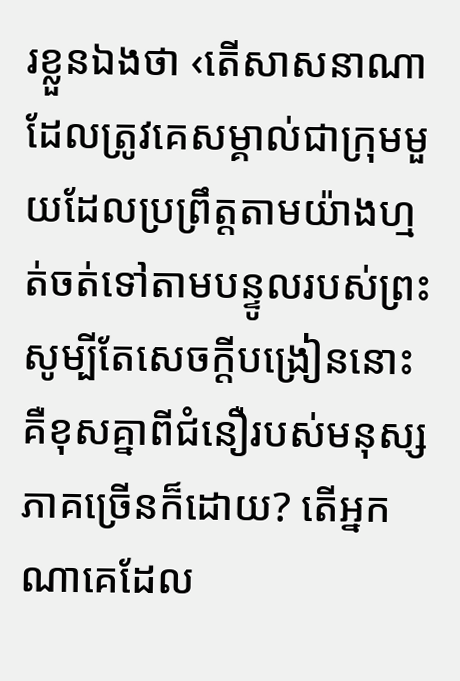រខ្លួនឯងថា ‹តើសាសនាណាដែលត្រូវគេសម្គាល់ជាក្រុមមួយដែលប្រព្រឹត្តតាមយ៉ាងហ្មត់ចត់ទៅតាមបន្ទូលរបស់ព្រះ សូម្បីតែសេចក្ដីបង្រៀននោះគឺខុសគ្នាពីជំនឿរបស់មនុស្សភាគច្រើនក៏ដោយ? តើអ្នកណាគេដែល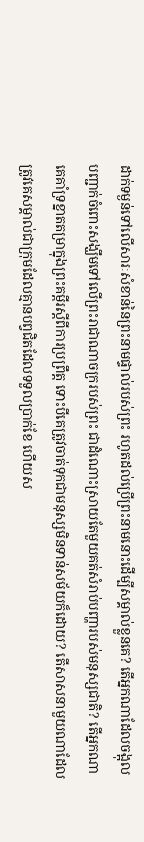ដាក់ទម្ងន់ទៅលើសារៈសំខាន់នៃព្រះនាមផ្ទាល់របស់ព្រះ រហូតដល់ប្រើព្រះនាមនោះដើម្បីសម្គាល់ខ្លួនគេ? តើអ្នកណាដែលចង្អុលបញ្ជាក់ចំពោះសង្ឃឹមទៅលើព្រះរាជាណាចក្ររបស់ព្រះ ជាដំណោះស្រាយតែមួយគត់សំរាប់បញ្ហារបស់មនុស្សជាតិ? តើអ្នកណាគេគាំទ្រខ្នាតតម្រាក្នុងព្រះគម្ពីរស្តីពីការប្រព្រឹត្ត ទោះបីគេត្រូវចាត់ទុកជាមនុស្សមិនទាន់សម័យក៏ដោយ? តើសាសនាមួយណាដែលត្រូវគេសម្គាល់ជាក្រុមដែលគ្មានបព្វជិតដែលទទួលប្រាក់ខែ ហើយស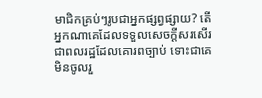មាជិកគ្រប់ៗរូបជាអ្នកផ្សព្វផ្សាយ? តើអ្នកណាគេដែលទទួលសេចក្ដីសរសើរជាពលរដ្ឋដែលគោរពច្បាប់ ទោះជាគេមិនចូលរួ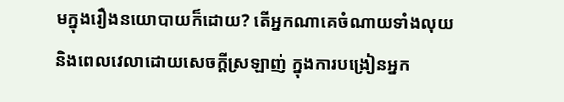មក្នុងរឿងនយោបាយក៏ដោយ? តើអ្នកណាគេចំណាយទាំងលុយនិងពេលវេលាដោយសេចក្ដីស្រឡាញ់ ក្នុងការបង្រៀនអ្នក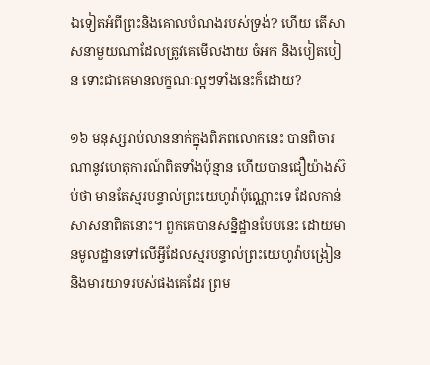ឯទៀតអំពីព្រះនិងគោលបំណងរបស់ទ្រង់? ហើយ តើសាសនាមួយណាដែលត្រូវគេមើលងាយ ចំអក និងបៀតបៀន ទោះជាគេមានលក្ខណៈល្អៗទាំងនេះក៏ដោយ?

១៦ មនុស្សរាប់លាននាក់ក្នុងពិភពលោកនេះ បានពិចារណានូវហេតុការណ៍ពិតទាំងប៉ុន្មាន ហើយបានជឿយ៉ាងស៊ប់ថា មានតែស្មរបន្ទាល់ព្រះយេហូវ៉ាប៉ុណ្ណោះទេ ដែលកាន់សាសនាពិតនោះ។ ពួកគេបានសន្និដ្ឋានបែបនេះ ដោយមានមូលដ្ឋានទៅលើអ្វីដែលស្មរបន្ទាល់ព្រះយេហូវ៉ាបង្រៀន និងមារយាទរបស់ផងគេដែរ ព្រម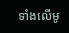ទាំងលើមូ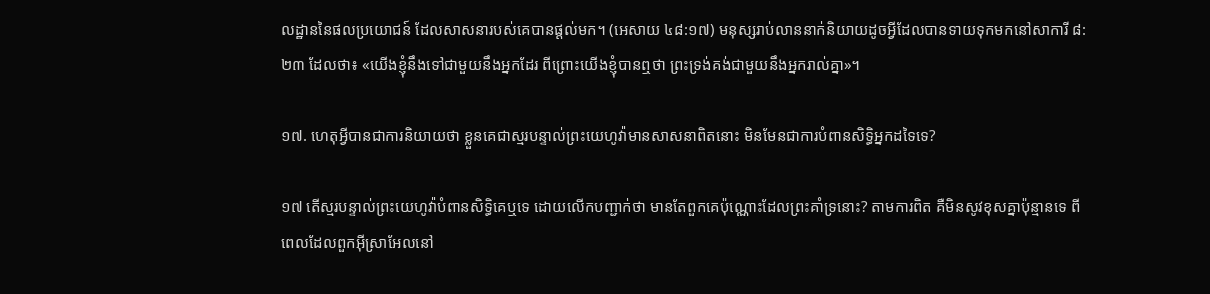លដ្ឋាននៃផលប្រយោជន៍ ដែលសាសនារបស់គេបានផ្ដល់មក។ (អេសាយ ៤៨:១៧) មនុស្សរាប់លាននាក់និយាយដូចអ្វីដែលបានទាយទុកមកនៅសាការី ៨:២៣ ដែលថា៖ «យើងខ្ញុំនឹងទៅជាមួយនឹងអ្នកដែរ ពីព្រោះយើងខ្ញុំបានឮថា ព្រះទ្រង់គង់ជាមួយនឹងអ្នករាល់គ្នា»។

១៧. ហេតុអ្វីបានជាការនិយាយថា ខ្លួនគេជាស្មរបន្ទាល់ព្រះយេហូវ៉ាមានសាសនាពិតនោះ មិនមែនជាការបំពានសិទ្ធិអ្នកដទៃទេ?

១៧ តើស្មរបន្ទាល់ព្រះយេហូវ៉ាបំពានសិទ្ធិគេឬទេ ដោយលើកបញ្ជាក់ថា មានតែពួកគេប៉ុណ្ណោះដែលព្រះគាំទ្រនោះ? តាមការពិត គឺមិនសូវខុសគ្នាប៉ុន្មានទេ ពីពេលដែលពួកអ៊ីស្រាអែលនៅ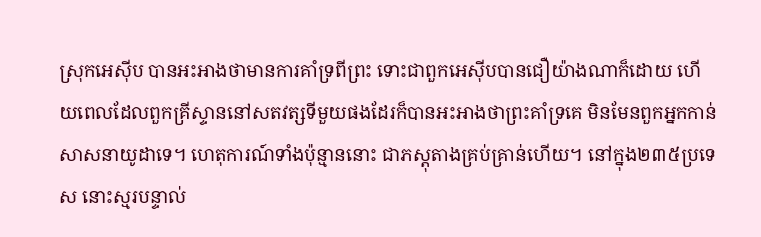ស្រុកអេស៊ីប បានអះអាងថាមានការគាំទ្រពីព្រះ ទោះជាពួកអេស៊ីបបានជឿយ៉ាងណាក៏ដោយ ហើយពេលដែលពួកគ្រីស្ទាននៅសតវត្សទីមួយផងដែរក៏បានអះអាងថាព្រះគាំទ្រគេ មិនមែនពួកអ្នកកាន់សាសនាយូដាទេ។ ហេតុការណ៍ទាំងប៉ុន្មាននោះ ជាភស្តុតាងគ្រប់គ្រាន់ហើយ។ នៅក្នុង២៣៥ប្រទេស នោះស្មរបន្ទាល់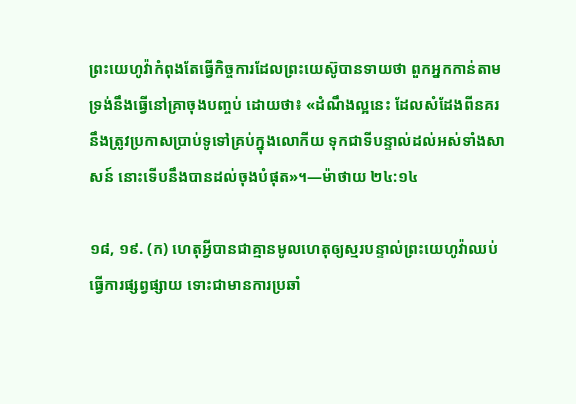ព្រះយេហូវ៉ាកំពុងតែធ្វើកិច្ចការដែលព្រះយេស៊ូបានទាយថា ពួកអ្នកកាន់តាមទ្រង់នឹងធ្វើនៅគ្រាចុងបញ្ចប់ ដោយថា៖ «ដំណឹងល្អនេះ ដែលសំដែងពីនគរ នឹងត្រូវប្រកាសប្រាប់ទូទៅគ្រប់ក្នុងលោកីយ ទុកជាទីបន្ទាល់ដល់អស់ទាំងសាសន៍ នោះទើបនឹងបានដល់ចុងបំផុត»។—ម៉ាថាយ ២៤:១៤

១៨, ១៩. (ក) ហេតុអ្វីបានជាគ្មានមូលហេតុឲ្យស្មរបន្ទាល់ព្រះយេហូវ៉ាឈប់ធ្វើការផ្សព្វផ្សាយ ទោះជាមានការប្រឆាំ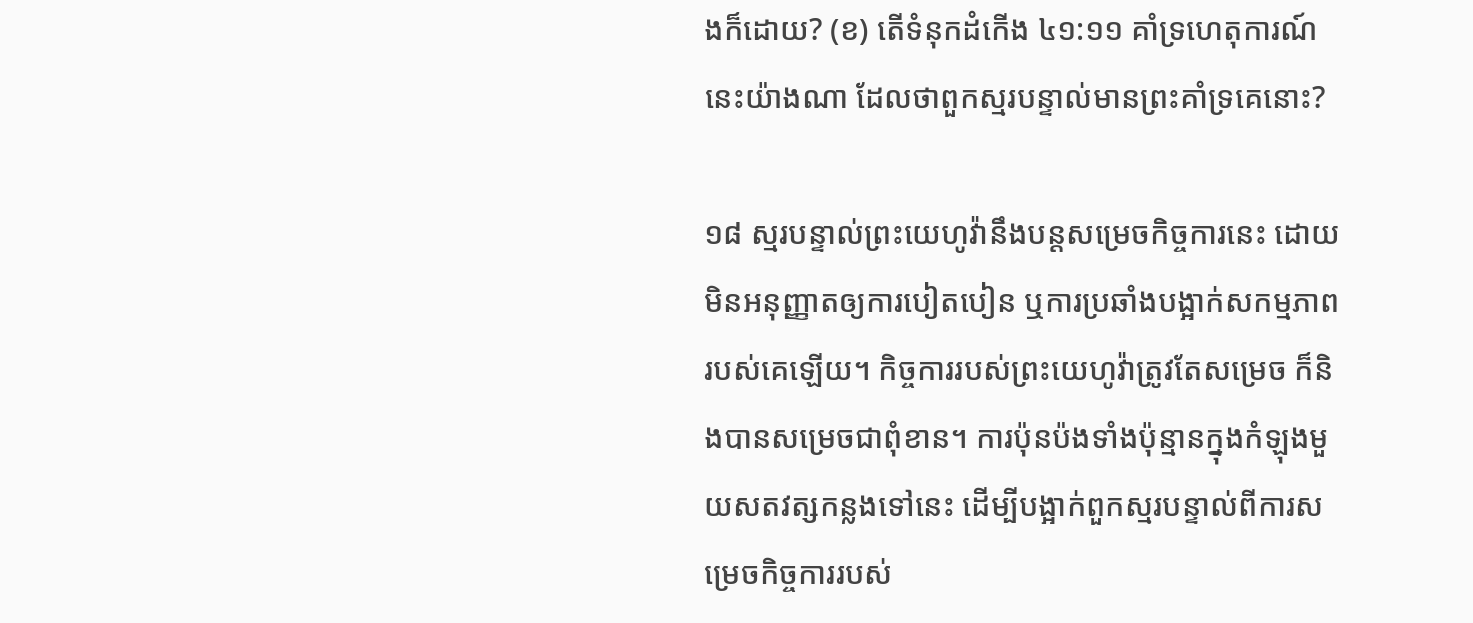ងក៏ដោយ? (ខ) តើទំនុកដំកើង ៤១:១១ គាំទ្រហេតុការណ៍នេះយ៉ាងណា ដែលថាពួកស្មរបន្ទាល់មានព្រះគាំទ្រគេនោះ?

១៨ ស្មរបន្ទាល់ព្រះយេហូវ៉ានឹងបន្តសម្រេចកិច្ចការនេះ ដោយមិនអនុញ្ញាតឲ្យការបៀតបៀន ឬការប្រឆាំងបង្អាក់សកម្មភាពរបស់គេឡើយ។ កិច្ចការរបស់ព្រះយេហូវ៉ាត្រូវតែសម្រេច ក៏និងបានសម្រេចជាពុំខាន។ ការប៉ុនប៉ងទាំងប៉ុន្មានក្នុងកំឡុងមួយសតវត្សកន្លងទៅនេះ ដើម្បីបង្អាក់ពួកស្មរបន្ទាល់ពីការសម្រេចកិច្ចការរបស់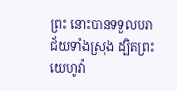ព្រះ នោះបានទទួលបរាជ័យទាំងស្រុង ដ្បិតព្រះយេហូវ៉ា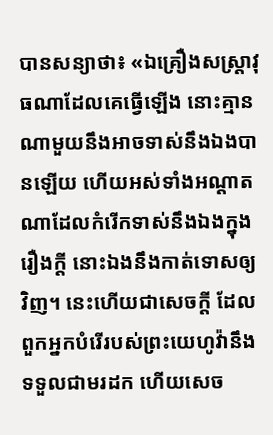បានសន្យាថា៖ «ឯគ្រឿងសស្ដ្រាវុធណាដែលគេធ្វើឡើង នោះគ្មានណាមួយនឹងអាចទាស់នឹងឯងបានឡើយ ហើយអស់ទាំងអណ្ដាតណាដែលកំរើកទាស់នឹងឯងក្នុងរឿងក្ដី នោះឯងនឹងកាត់ទោសឲ្យវិញ។ នេះហើយជាសេចក្ដី ដែលពួកអ្នកបំរើរបស់ព្រះយេហូវ៉ានឹងទទួលជាមរដក ហើយសេច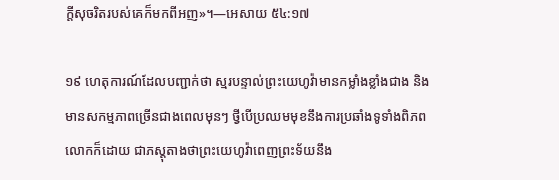ក្ដីសុចរិតរបស់គេក៏មកពីអញ»។—អេសាយ ៥៤:១៧

១៩ ហេតុការណ៍ដែលបញ្ជាក់ថា ស្មរបន្ទាល់ព្រះយេហូវ៉ាមានកម្លាំងខ្លាំងជាង និងមានសកម្មភាពច្រើនជាងពេលមុនៗ ថ្វីបើប្រឈមមុខនឹងការប្រឆាំងទូទាំងពិភពលោកក៏ដោយ ជាភស្តុតាងថាព្រះយេហូវ៉ាពេញព្រះទ័យនឹង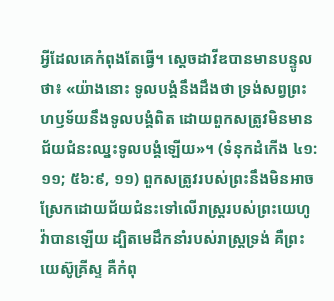អ្វីដែលគេកំពុងតែធ្វើ។ ស្តេចដាវីឌបានមានបន្ទូលថា៖ «យ៉ាងនោះ ទូលបង្គំនឹងដឹងថា ទ្រង់សព្វព្រះហឫទ័យនឹងទូលបង្គំពិត ដោយពួកសត្រូវមិនមានជ័យជំនះឈ្នះទូលបង្គំឡើយ»។ (ទំនុកដំកើង ៤១:១១; ៥៦:៩, ១១) ពួកសត្រូវរបស់ព្រះនឹងមិនអាចស្រែកដោយជ័យជំនះទៅលើរាស្ត្ររបស់ព្រះយេហូវ៉ាបានឡើយ ដ្បិតមេដឹកនាំរបស់រាស្ត្រទ្រង់ គឺព្រះយេស៊ូគ្រីស្ទ គឺកំពុ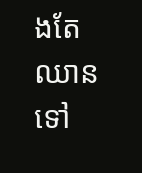ងតែឈានទៅ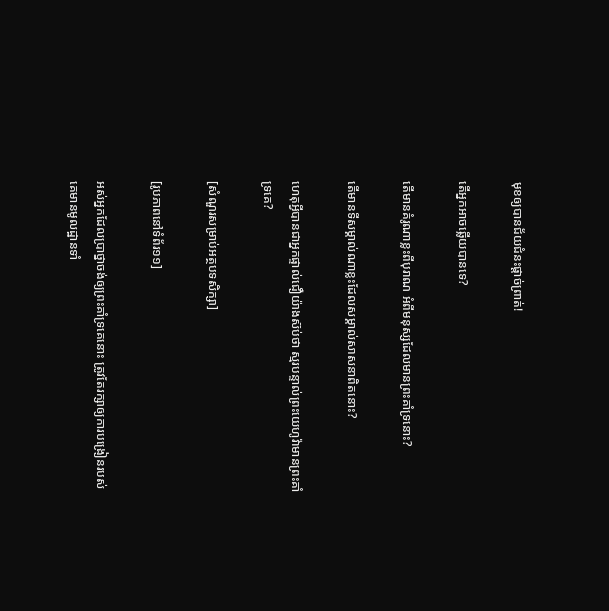មុខឲ្យបានជ័យជំនះផ្ដាច់ព្រាត់!

តើអ្នកអាចឆ្លើយបានទេ?

តើមានគំរូណាខ្លះពីបុរាណ អំពីមនុស្សដែលមានព្រះគាំទ្រនោះ?

តើមានទីសម្គាល់ណាខ្លះដែលសម្គាល់សាសនាពិតនោះ?

ហេតុអ្វីបានជាអ្នកផ្ទាល់ជឿយ៉ាងស៊ប់ថា ស្មរបន្ទាល់ព្រះយេហូវ៉ាមានព្រះគាំទ្រគេ?

[សំណួរសម្រាប់អត្ថបទសិក្សា]

[រូបភាពនៅទំព័រ១១]

អស់អ្នកដែលប្រាថ្នាចង់ឲ្យព្រះគាំទ្រគេនោះ ត្រូវតែរក្សាឲ្យការបង្រៀនរបស់គេមានមូលដ្ឋានទាំ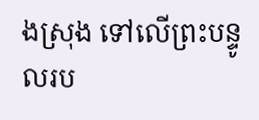ងស្រុង ទៅលើព្រះបន្ទូលរប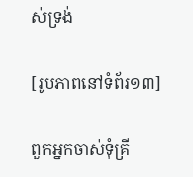ស់ទ្រង់

[រូបភាពនៅទំព័រ១៣]

ពួកអ្នកចាស់ទុំគ្រី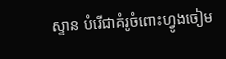ស្ទាន បំរើជាគំរូចំពោះហ្វូងចៀម